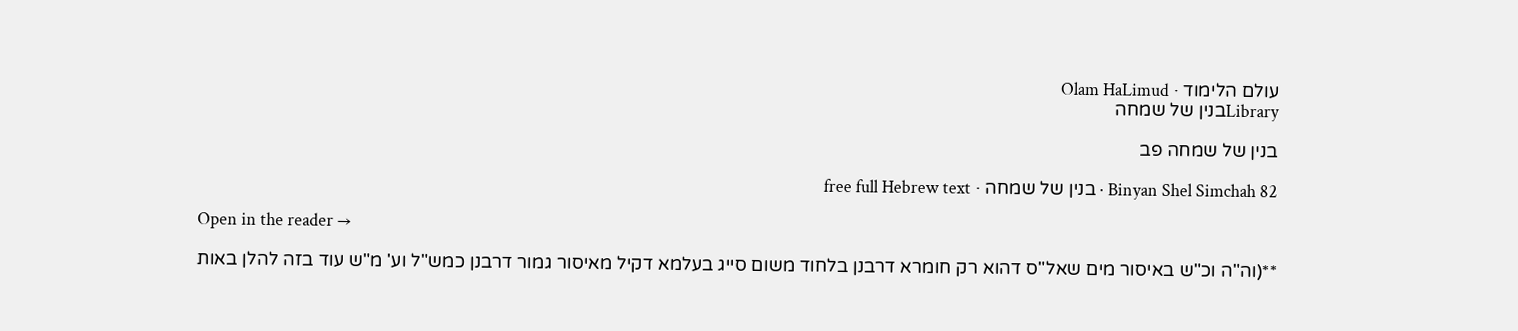עולם הלימוד · Olam HaLimud
Libraryבנין של שמחה

בנין של שמחה פב

Binyan Shel Simchah 82 · בנין של שמחה · free full Hebrew text

Open in the reader →

**(וה"ה וכ"ש באיסור מים שאל"ס דהוא רק חומרא דרבנן בלחוד משום סייג בעלמא דקיל מאיסור גמור דרבנן כמש"ל וע' מ"ש עוד בזה להלן באות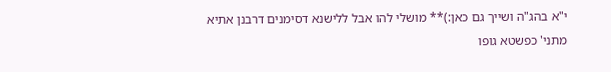י"א בהג"ה ושייך גם כאן:)** מושלי להו אבל ללישנא דסימנים דרבנן אתיא מתני' כפשטא גופו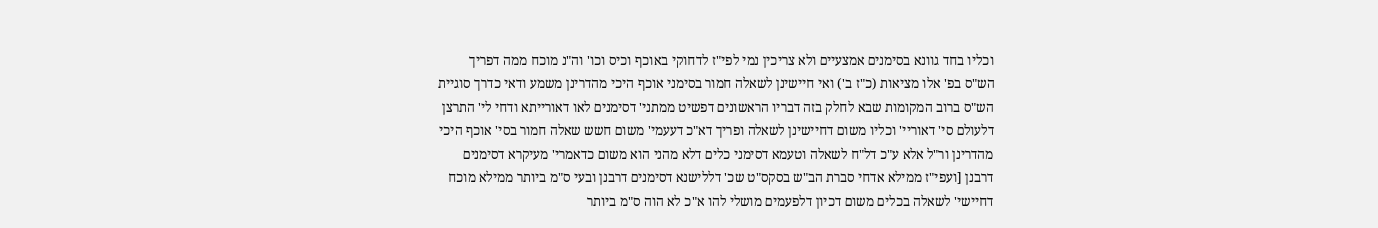וכליו בחד גוונא בסימנים אמצעיים ולא צריכין נמי לפי"ז לדחוקי באוכף וכיס וכו' וה"נ מוכח ממה דפריך הש"ס בפ' אלו מציאות (כ"ז ב') ואי חיישינן לשאלה חמור בסימני אוכף היכי מהדרינן משמע ודאי כדרך סוגיית הש"ס ברוב המקומות שבא לחלק בזה דבריו הראשונים דפשיט ממתני' דסימנים לאו דאורייתא ודחי לי' התרצן דלעולם סי' דאוריי' וכליו משום דחיישינן לשאלה ופריך דא"כ דעעמי' משום חשש שאלה חמור בסי' אוכף היכי מהדרינן ור"ל אלא ע"כ דל"ח לשאלה וטעמא דסימני כלים דלא מהני הוא משום כדאמרי' מעיקרא דסימנים דרבנן [ועפי"ז ממילא אדחי סברת הב"ש בסקס"ט שכ' דללישנא דסימנים דרבנן ובעי ס"מ ביותר ממילא מוכח דחיישי' לשאלה בכלים משום דכיון דלפעמים מושלי להו א"כ לא הוה ס"מ ביותר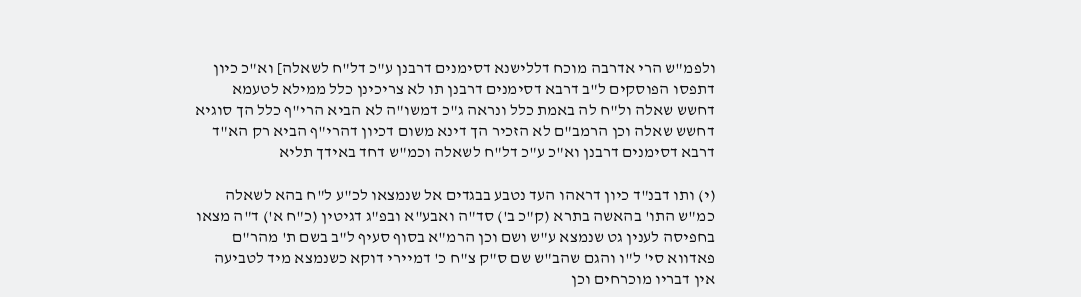ולפמ"ש הרי אדרבה מוכח דללישנא דסימנים דרבנן ע"כ דל"ח לשאלה] וא"כ כיון דתפסו הפוסקים ל"ב דרבא דסימנים דרבנן תו לא צריכינן כלל ממילא לטעמא דחשש שאלה ול"ח לה באמת כלל ונראה ג"כ דמשו"ה לא הביא הרי"ף כלל הך סוגיא דחשש שאלה וכן הרמב"ם לא הזכיר הך דינא משום דכיון דהרי"ף הביא רק הא"ד דרבא דסימנים דרבנן וא"כ ע"כ דל"ח לשאלה וכמ"ש דחד באידך תליא

(י) ותו דבנ"ד כיון דראהו העד נטבע בבגדים אל שנמצאו לכ"ע ל"ח בהא לשאלה כמ"ש התו' בהאשה בתרא (ק"כ ב') סד"ה ואבע"א ובפ"ג דגיטין (כ"ח א') ד"ה מצאו בחפיסה לענין גט שנמצא ע"ש ושם וכן הרמ"א בסוף סעיף ל"ב בשם ת' מהר"ם פאדווא סי' ל"ו והגם שהב"ש שם ס"ק צ"ח כ' דמיירי דוקא כשנמצא מיד לטביעה אין דבריו מוכרחים וכן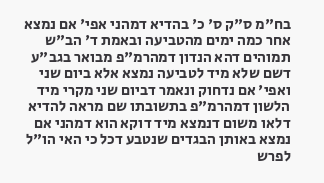בח"מ ס"ק ס' כ' בהדיא דמהני אפי' אם נמצא אחר כמה ימים מהטביעה ובאמת ד' הב"ש תמוהים דהא הנדון דמהרמ"פ מבואר בגב"ע דשם שלא מיד לטביעה נמצא אלא ביום שני ואפי' אם נדחוק ונאמר דביום שני מקרי מיד הלשון דמהרמ"פ בתשובתו שם מראה להדיא דלאו משום דנמצא מיד דוקא הוא דמהני אם נמצא באותן הבגדים שנטבע דכל כי האי הו"ל לפרש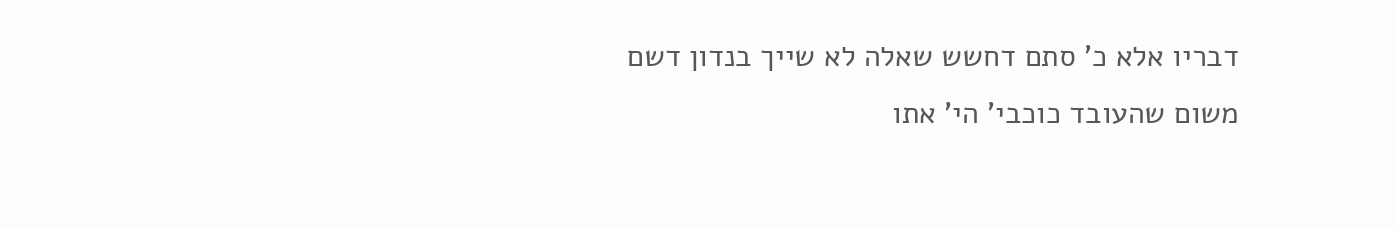דבריו אלא כ' סתם דחשש שאלה לא שייך בנדון דשם משום שהעובד כוכבי' הי' אתו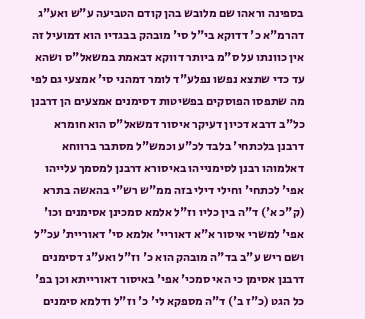בספינה וראהו שם מלובש בהן קודם הטביעה ע"ש ואע"ג דהרמ"א כ' דדוקא בי"ל סי' מובהק בבגדיו הוא דמועיל זה אין כוונתו על ס"מ ביותר דווקא דבאמת במשאל"ס ושהא עד כדי שתצא נפשו נפלע"ד לומר דמהני סי' אמצעי גם לפי מה שתפסו הפוסקים בפשיטות דסימנים אמצעים הן דרבנן כל"ב דרבא דכיון דעיקר איסור דמשאל"ס הוא חומרא דרבנן בלכתחי' בלבד לכ"ע וכמש"ל מסתבר ברווחא דאלמוהו רבנן לסימנייהו באיסורא דרבנן למסמך עלייהו אפי' לכתחי' וחילי דילי בזה ממ"ש רש"י בהאשה בתרא (ק"כ א') ד"ה בין כליו וז"ל אלמא סמכינן אסימנים וכו' אפי' למשרי איסור א"א דאוריי' אלמא סי' דאוריית' עכ"ל ושם ריש ע"ב בד"ה מובהק הוא כ' וז"ל ואע"ג דסימנים דרבנן אסימן כי האי סמכי' אפי' באיסור דאורייתא וכן בפ' כל הגט (כ"ז ב') ד"ה מספקא לי' כ' וז"ל ודלמא סימנים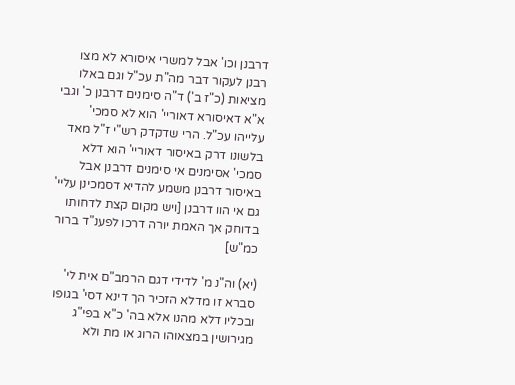דרבנן וכו' אבל למשרי איסורא לא מצו רבנן לעקור דבר מה"ת עכ"ל וגם באלו מציאות (כ"ז ב') ד"ה סימנים דרבנן כ' וגבי א"א דאיסורא דאוריי' הוא לא סמכי' עלייהו עכ"ל. הרי שדקדק רש"י ז"ל מאד בלשונו דרק באיסור דאוריי' הוא דלא סמכי' אסימנים אי סימנים דרבנן אבל באיסור דרבנן משמע להדיא דסמכינן עליי' גם אי הוו דרבנן [ויש מקום קצת לדחותו בדוחק אך האמת יורה דרכו לפענ"ד ברור כמ"ש]

(יא) וה"נ מ' לדידי דגם הרמב"ם אית לי' סברא זו מדלא הזכיר הך דינא דסי' בגופו ובכליו דלא מהנו אלא בה' כ"א בפי"ג מגירושין במצאוהו הרוג או מת ולא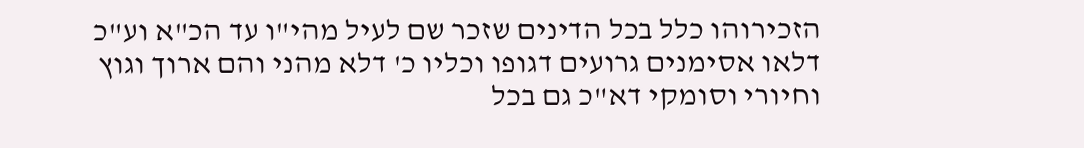הזכירוהו כלל בכל הדינים שזכר שם לעיל מהי"ו עד הכ"א וע"כ דלאו אסימנים גרועים דגופו וכליו כ' דלא מהני והם ארוך וגוץ וחיורי וסומקי דא"כ גם בכל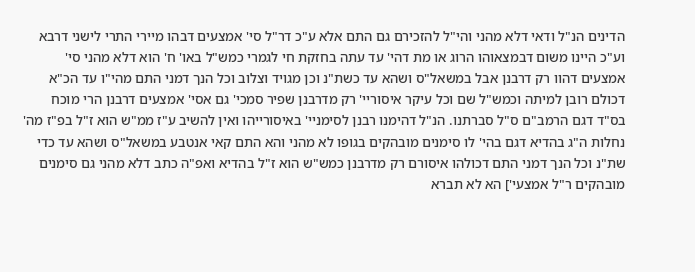הדינים הנ"ל ודאי דלא מהני והי"ל להזכירם גם התם אלא ע"כ דר"ל סי' אמצעים דבהו מיירי התרי לישני דרבא וע"כ היינו משום דבמצאוהו הרוג או מת דהי' עד עתה בחזקת חי לגמרי כמש"ל באו' ח' הוא דלא מהני סי' אמצעים דהוו רק דרבנן אבל במשאל"ס ושהא עד כשת"נ וכן מגויד וצלוב וכל הנך דמני התם מהי"ו עד הכ"א דכולם רובן למיתה וכמש"ל שם וכל עיקר איסוריי' רק מדרבנן שפיר סמכי' גם אסי' אמצעים דרבנן הרי מוכח בס"ד דגם הרמב"ם ס"ל סברתנו. הנ"ל דהימנו רבנן לסימניי' באיסורייהו ואין להשיב ע"ז ממ"ש הוא ז"ל בפ"ז מה' נחלות ה"ג בהדיא דגם בהי' לו סימנים מובהקים בגופו לא מהני והא התם קאי אנטבע במשאל"ס ושהא עד כדי שת"נ וכל הנך דמני התם דכולהו איסורם רק מדרבנן כמש"ש הוא ז"ל בהדיא ואפ"ה כתב דלא מהני גם סימנים מובהקים ר"ל אמצעי'] הא לא תברא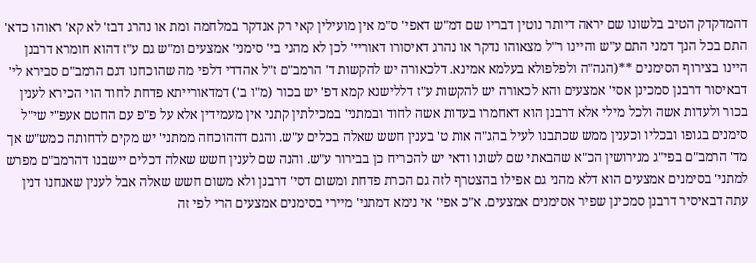דהמדקדק הטיב בלשונו שם יראה דיותר נוטין דבריו שם דמ"ש דאפי' ס"מ אין מועילין קאי רק אנדקר במלחמה ומת או נהרג דבז' לא קא' ראוהו כדא' התם בכל הנך דמני התם ע"ש והיינו ר"ל מצאוהו נדקר או נהרג דאיסורו דאוריי' לכן לא מהני בי' סימני' אמצעים ומ"ש גם ע"ז דהוא חומרא דרבנן היינו בצירוף הסימנים **(הגה"ה ולפלפולא בעלמא אמינא. דלכאורה יש להקשות ד' הרמב"ם ז"ל אהדדי דלפי מה שהוכחנו דגם הרמב"ם סבירא לי' דבאיסור דרבנן סמכינן אסי' אמצעים והא לכאורה יש להקשות ע"ז דללישנא קמא דפ' יש בכור (מ"ו ב') דמדאורייתא פדחת לחוד הוי הכירא לענין בכור ולעדות אשה ולכל מילי אלא דרבנן הוא דאחמרו בעדות אשה לחוד ובמתני' במכילתין קתני אין מעמידין אלא על פ"פ עם החטם אעפ"י שי"ל סימנים בגופו ובכליו וכענין ממש שכתבנו לעיל בהג"ה אות ט' בענין חשש שאלה בכלים ע"ש. והגם דההוכחה ממתני' יש מקים לדחותה כמש"ש אך מד' הרמב"ם בפי"ג מגירושין הכ"א שהבאתי שם לשונו ודאי יש להכריח כן בבירור ע"ש. והנה שם לענין חשש שאלה דכלים יישבנו דהרמב"ם מפרש למתני' בסימנים אמצעים הוא דלא מהני גם אפילו בהצטרף לזה גם הכרת פדחת ומשום דסי' דרבנן ולא משום חשש שאלה אבל לענין שאנחנו דנין עתה דבאיסיר דרבנן סמכינן שפיר אסימנים אמצעים. א"כ אפי' אי נימא דמתני' מיירי בסימנים אמצעים הרי לפי זה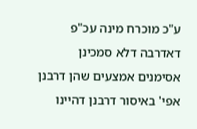ע"כ מוכרח מינה עכ"פ דאדרבה דלא סמכינן אסימנים אמצעים שהן דרבנן אפי' באיסור דרבנן דהיינו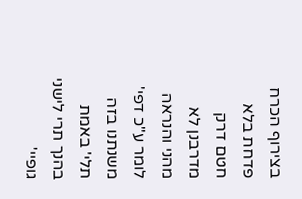בצירוף הכרח פדחת בלא חטם דרק מדרבנן לא מהני והנראה לומר ע"כ דפי' משנתנו בזה תלי' באמת בהנך תרי לישני גופיי'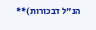הנ"ל דבכורות)**